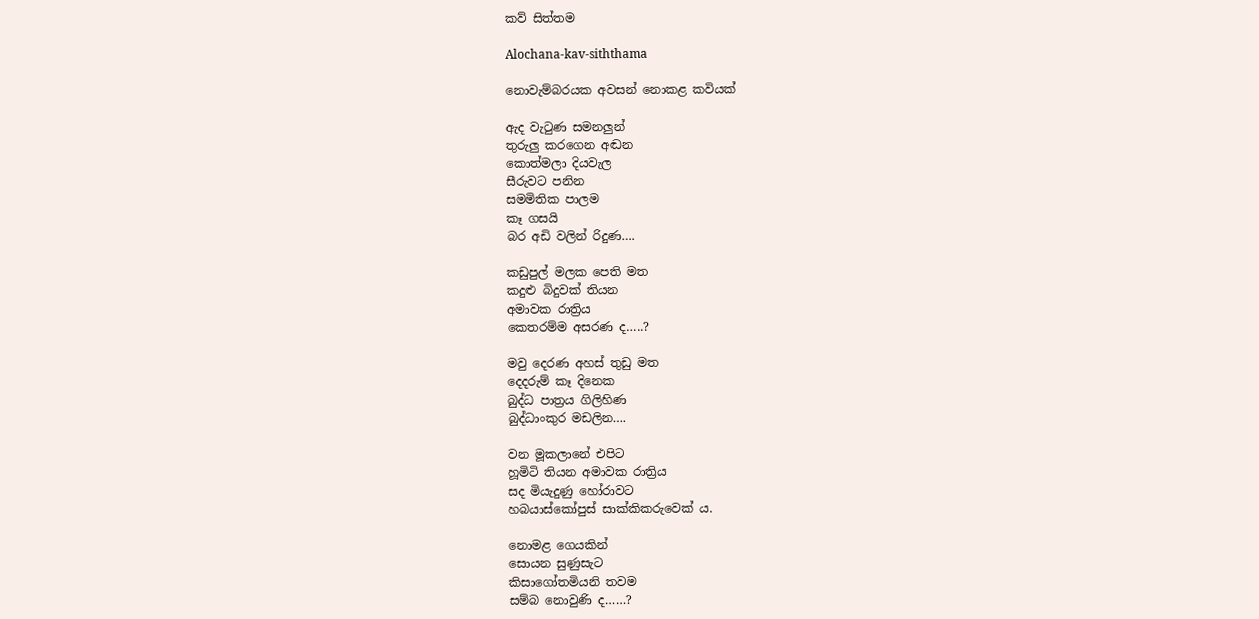කව් සිත්තම

Alochana-kav-siththama

නොවැම්බරයක අවසන් නොකළ කවියක්

ඇද වැටුණ සමනලුන්
තුරුලු කරගෙන අඬන
කොත්මලා දියවැල
සීරුවට පනින
සමමිතික පාලම
කෑ ගසයි
බර අඩි වලින් රිදුණ….

කඩුපුල් මලක පෙති මත
කදුළු බිදුවක් තියන
අමාවක රාත්‍රිය
කෙතරම්ම අසරණ ද…..?

මවු දෙරණ අහස් තුඩු මත
දෙදරුම් කෑ දිනෙක
බුද්ධ පාත්‍රය ගිලිහිණ
බුද්ධාංකුර මඩලින….

වන මූකලානේ එපිට
හූමිටි තියන අමාවක රාත්‍රිය
සද මියැදුණු හෝරාවට
හබයාස්කෝපුස් සාක්කිකරුවෙක්‍ ය.

නොමළ ගෙයකින්
සොයන සුණුසැට
කිසාගෝතමියනි තවම
සම්බ නොවුණි ද……?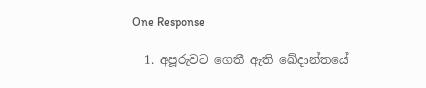One Response

  1. අපූරුවට ගෙතී ඇති ඛේදාන්තයේ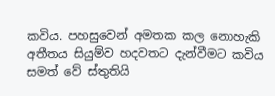කවිය. පහසුවෙන් අමතක කල නොහැකි අතීතය සියුම්ව හදවතට දැන්වීමට කවිය සමත් වේ ස්තුතියි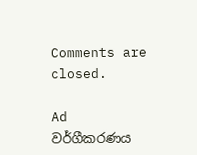Comments are closed.

Ad
වර්ගීකරණය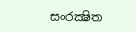සංරක්‍ෂිත